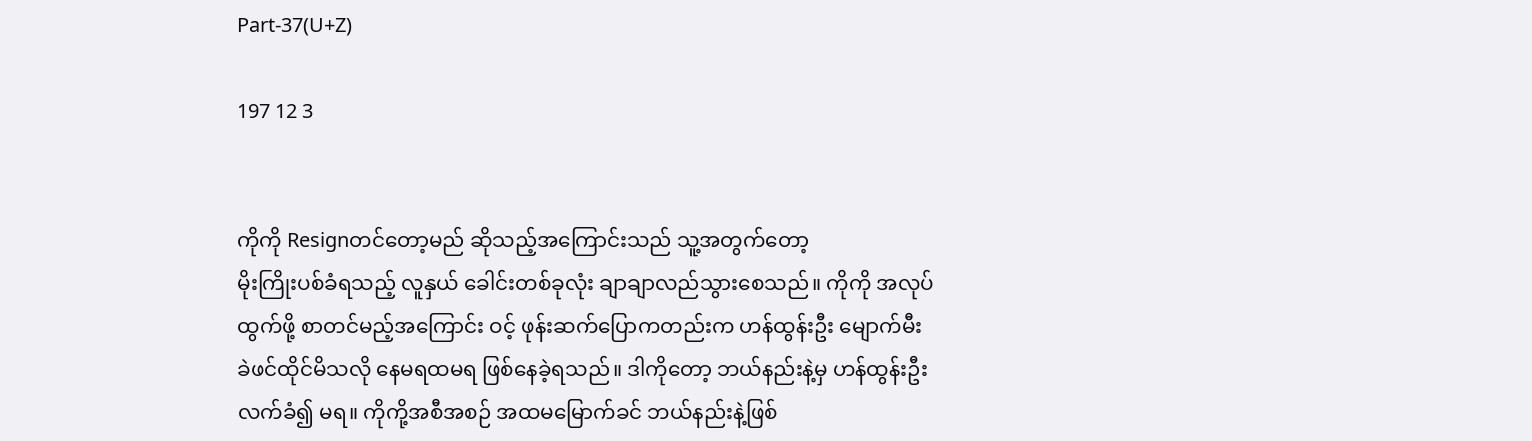Part-37(U+Z)

197 12 3


ကိုကို Resignတင်တော့မည် ဆိုသည့်အကြောင်းသည် သူ့အတွက်တော့
မိုးကြိုးပစ်ခံရသည့် လူနှယ် ခေါင်းတစ်ခုလုံး ချာချာလည်သွားစေသည်။ ကိုကို အလုပ်ထွက်ဖို့ စာတင်မည့်အကြောင်း ဝင့် ဖုန်းဆက်ပြောကတည်းက ဟန်ထွန်းဦး မျောက်မီးခဲဖင်ထိုင်မိသလို နေမရထမရ ဖြစ်နေခဲ့ရသည်။ ဒါကိုတော့ ဘယ်နည်းနဲ့မှ ဟန်ထွန်းဦး လက်ခံ၍ မရ။ ကိုကို့အစီအစဉ် အထမမြောက်ခင် ဘယ်နည်းနဲ့ဖြစ်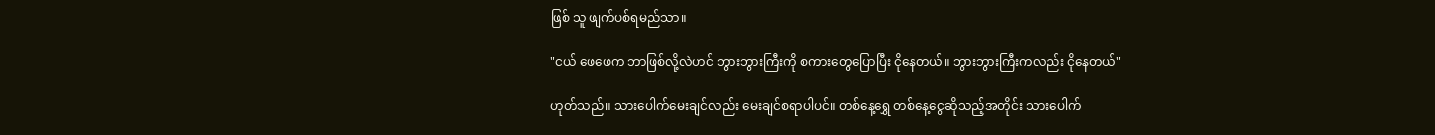ဖြစ် သူ ဖျက်ပစ်ရမည်သာ။

"ငယ် ဖေဖေက ဘာဖြစ်လို့လဲဟင် ဘွားဘွားကြီးကို စကားတွေပြောပြီး ငိုနေတယ်။ ဘွားဘွားကြီးကလည်း ငိုနေတယ်"

ဟုတ်သည်။ သားပေါက်မေးချင်လည်း မေးချင်စရာပါပင်။ တစ်နေ့ရွှေ တစ်နေ့ငွေဆိုသည့်အတိုင်း သားပေါက်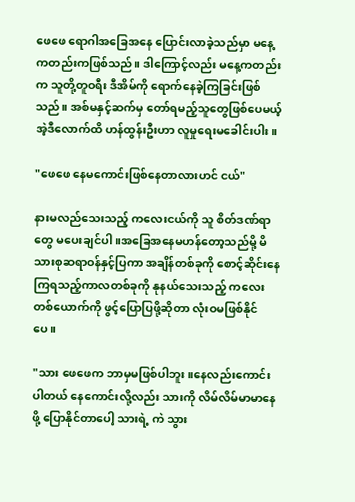ဖေဖေ ရောဂါအခြေအနေ ပြောင်းလာခဲ့သည်မှာ မနေ့ကတည်းကဖြစ်သည်။ ဒါကြောင့်လည်း မနေ့ကတည်းက သူတို့တူဝရီး ဒီအိမ်ကို ရောက်နေခဲ့ကြခြင်းဖြစ်သည်။ အစ်မနှင့်ဆက်မှ တော်ရမည့်သူတွေဖြစ်ပေမယ့် အဲ့ဒီလောက်ထိ ဟန်ထွန်းဦးဟာ လူမှုရေးမခေါင်းပါး။

"ဖေဖေ နေမကောင်းဖြစ်နေတာလားဟင် ငယ်"

နားမလည်သေးသည့် ကလေးငယ်ကို သူ စိတ်ဒဏ်ရာတွေ မပေးချင်ပါ။အခြေအနေမဟန်တော့သည်မို့ မိသားစုဆရာဝန်နှင့်ပြကာ အချိန်တစ်ခုကို စောင့်ဆိုင်းနေကြရသည့်ကာလတစ်ခုကို နုနယ်သေးသည့် ကလေးတစ်ယောက်ကို ဖွင့်ပြောပြဖို့ဆိုတာ လုံးဝမဖြစ်နိုင်ပေ။

"သား ဖေဖေက ဘာမှမဖြစ်ပါဘူး။နေလည်းကောင်းပါတယ် နေကောင်းလို့လည်း သားကို လိမ်လိမ်မာမာနေဖို့ ပြောနိုင်တာပေါ့ သားရဲ့ ကဲ သွား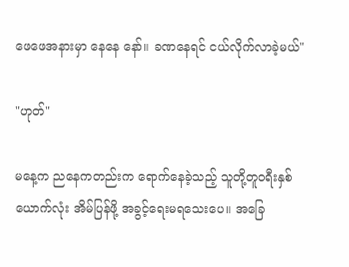ဖေဖေအနားမှာ နေနေ နော်။ ခဏနေရင် ငယ်လိုက်လာခဲ့မယ်"

"ဟုတ်"

မနေ့က ညနေကတည်းက ရောက်နေခဲ့သည့် သူတို့တူဝရီးနှစ်ယောက်လုံး အိမ်ပြန်ဖို့ အခွင့်ရေးမရသေးပေ။ အခြေ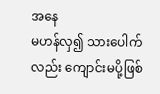အနေ
မဟန်လှ၍ သားပေါက်လည်း ကျောင်းမပို့ဖြစ်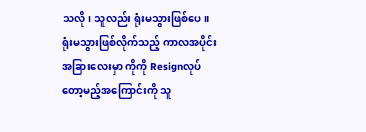သလို၊ သူလည်း ရုံးမသွားဖြစ်ပေ။ ရုံးမသွားဖြစ်လိုက်သည့် ကာလအပိုင်းအခြားလေးမှာ ကိုကို Resignလုပ်တော့မည့်အကြောင်းကို သူ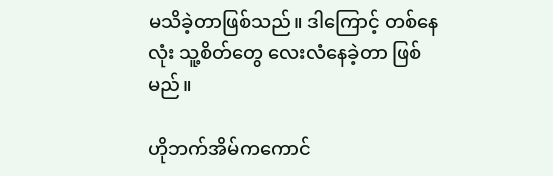မသိခဲ့တာဖြစ်သည်။ ဒါကြောင့် တစ်နေလုံး သူ့စိတ်တွေ လေးလံနေခဲ့တာ ဖြစ်မည်။

ဟိုဘက်အိမ်ကကောင်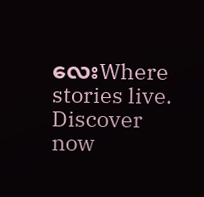လေးWhere stories live. Discover now